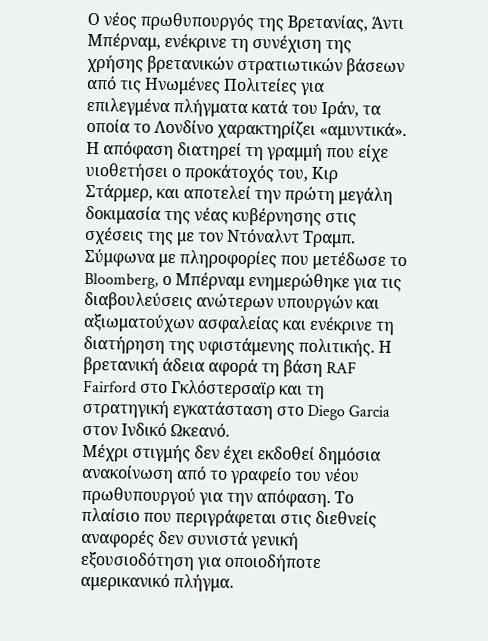Ο νέος πρωθυπουργός της Βρετανίας, Άντι Μπέρναμ, ενέκρινε τη συνέχιση της χρήσης βρετανικών στρατιωτικών βάσεων από τις Ηνωμένες Πολιτείες για επιλεγμένα πλήγματα κατά του Ιράν, τα οποία το Λονδίνο χαρακτηρίζει «αμυντικά». Η απόφαση διατηρεί τη γραμμή που είχε υιοθετήσει ο προκάτοχός του, Κιρ Στάρμερ, και αποτελεί την πρώτη μεγάλη δοκιμασία της νέας κυβέρνησης στις σχέσεις της με τον Ντόναλντ Τραμπ.
Σύμφωνα με πληροφορίες που μετέδωσε το Bloomberg, ο Μπέρναμ ενημερώθηκε για τις διαβουλεύσεις ανώτερων υπουργών και αξιωματούχων ασφαλείας και ενέκρινε τη διατήρηση της υφιστάμενης πολιτικής. Η βρετανική άδεια αφορά τη βάση RAF Fairford στο Γκλόστερσαϊρ και τη στρατηγική εγκατάσταση στο Diego Garcia στον Ινδικό Ωκεανό.
Μέχρι στιγμής δεν έχει εκδοθεί δημόσια ανακοίνωση από το γραφείο του νέου πρωθυπουργού για την απόφαση. Το πλαίσιο που περιγράφεται στις διεθνείς αναφορές δεν συνιστά γενική εξουσιοδότηση για οποιοδήποτε αμερικανικό πλήγμα.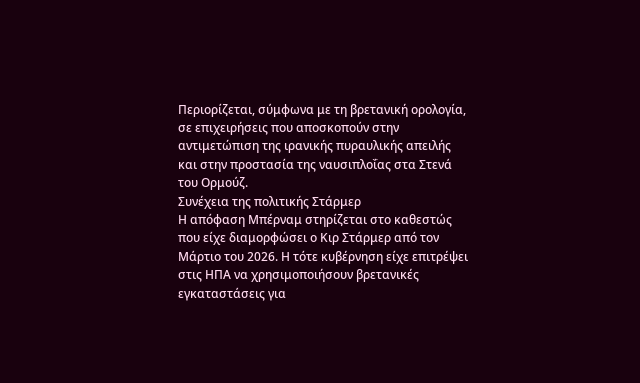Περιορίζεται, σύμφωνα με τη βρετανική ορολογία, σε επιχειρήσεις που αποσκοπούν στην αντιμετώπιση της ιρανικής πυραυλικής απειλής και στην προστασία της ναυσιπλοΐας στα Στενά του Ορμούζ.
Συνέχεια της πολιτικής Στάρμερ
Η απόφαση Μπέρναμ στηρίζεται στο καθεστώς που είχε διαμορφώσει ο Κιρ Στάρμερ από τον Μάρτιο του 2026. Η τότε κυβέρνηση είχε επιτρέψει στις ΗΠΑ να χρησιμοποιήσουν βρετανικές εγκαταστάσεις για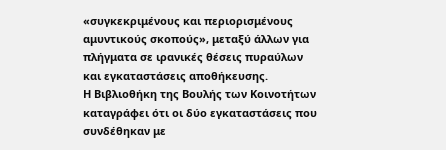«συγκεκριμένους και περιορισμένους αμυντικούς σκοπούς», μεταξύ άλλων για πλήγματα σε ιρανικές θέσεις πυραύλων και εγκαταστάσεις αποθήκευσης.
Η Βιβλιοθήκη της Βουλής των Κοινοτήτων καταγράφει ότι οι δύο εγκαταστάσεις που συνδέθηκαν με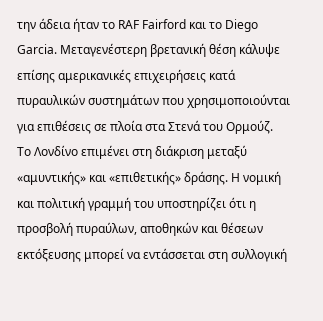την άδεια ήταν το RAF Fairford και το Diego Garcia. Μεταγενέστερη βρετανική θέση κάλυψε επίσης αμερικανικές επιχειρήσεις κατά πυραυλικών συστημάτων που χρησιμοποιούνται για επιθέσεις σε πλοία στα Στενά του Ορμούζ.
Το Λονδίνο επιμένει στη διάκριση μεταξύ «αμυντικής» και «επιθετικής» δράσης. Η νομική και πολιτική γραμμή του υποστηρίζει ότι η προσβολή πυραύλων, αποθηκών και θέσεων εκτόξευσης μπορεί να εντάσσεται στη συλλογική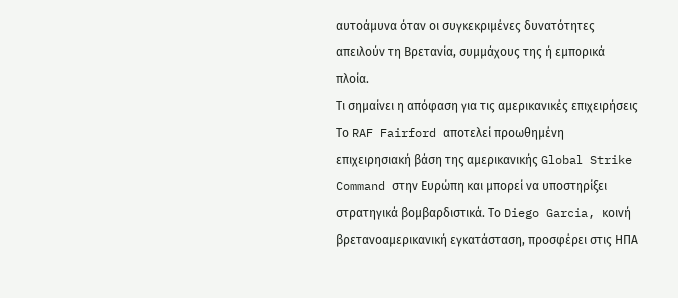αυτοάμυνα όταν οι συγκεκριμένες δυνατότητες απειλούν τη Βρετανία, συμμάχους της ή εμπορικά πλοία.
Τι σημαίνει η απόφαση για τις αμερικανικές επιχειρήσεις
Το RAF Fairford αποτελεί προωθημένη επιχειρησιακή βάση της αμερικανικής Global Strike Command στην Ευρώπη και μπορεί να υποστηρίξει στρατηγικά βομβαρδιστικά. Το Diego Garcia, κοινή βρετανοαμερικανική εγκατάσταση, προσφέρει στις ΗΠΑ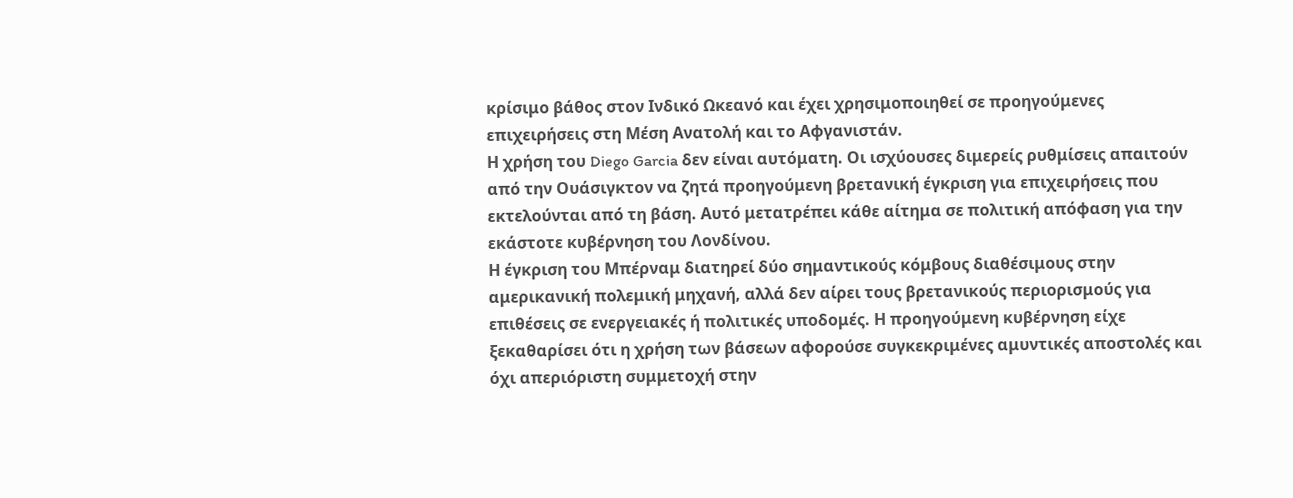κρίσιμο βάθος στον Ινδικό Ωκεανό και έχει χρησιμοποιηθεί σε προηγούμενες επιχειρήσεις στη Μέση Ανατολή και το Αφγανιστάν.
Η χρήση του Diego Garcia δεν είναι αυτόματη. Οι ισχύουσες διμερείς ρυθμίσεις απαιτούν από την Ουάσιγκτον να ζητά προηγούμενη βρετανική έγκριση για επιχειρήσεις που εκτελούνται από τη βάση. Αυτό μετατρέπει κάθε αίτημα σε πολιτική απόφαση για την εκάστοτε κυβέρνηση του Λονδίνου.
Η έγκριση του Μπέρναμ διατηρεί δύο σημαντικούς κόμβους διαθέσιμους στην αμερικανική πολεμική μηχανή, αλλά δεν αίρει τους βρετανικούς περιορισμούς για επιθέσεις σε ενεργειακές ή πολιτικές υποδομές. Η προηγούμενη κυβέρνηση είχε ξεκαθαρίσει ότι η χρήση των βάσεων αφορούσε συγκεκριμένες αμυντικές αποστολές και όχι απεριόριστη συμμετοχή στην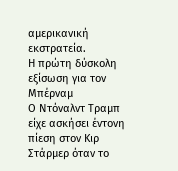αμερικανική εκστρατεία.
Η πρώτη δύσκολη εξίσωση για τον Μπέρναμ
Ο Ντόναλντ Τραμπ είχε ασκήσει έντονη πίεση στον Κιρ Στάρμερ όταν το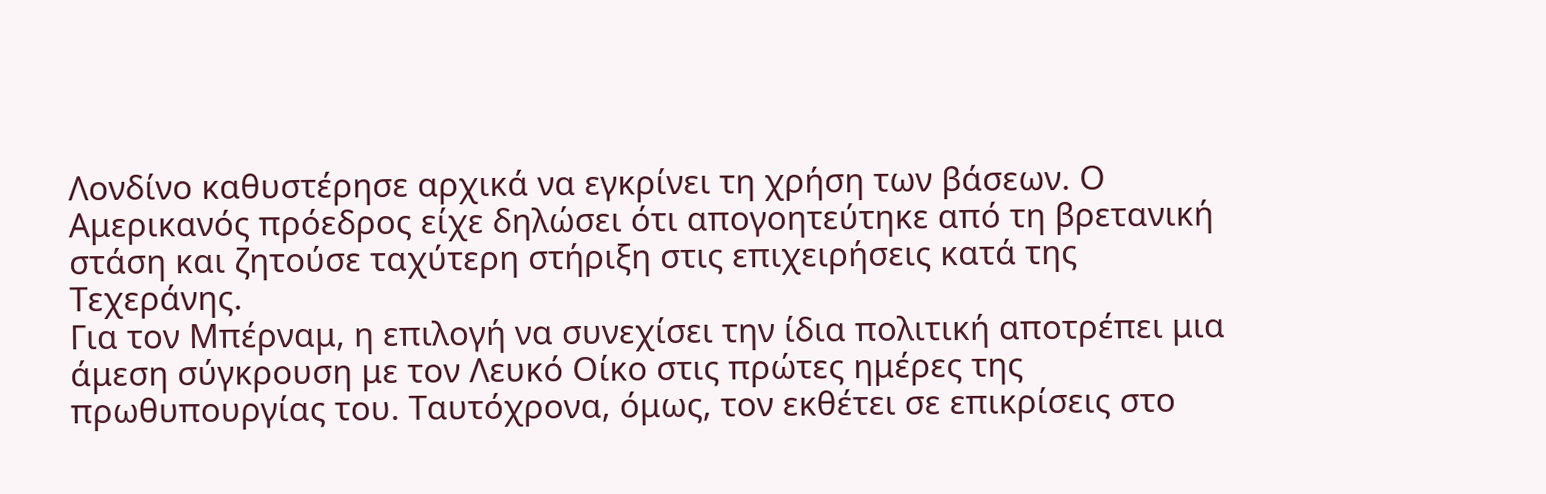Λονδίνο καθυστέρησε αρχικά να εγκρίνει τη χρήση των βάσεων. Ο Αμερικανός πρόεδρος είχε δηλώσει ότι απογοητεύτηκε από τη βρετανική στάση και ζητούσε ταχύτερη στήριξη στις επιχειρήσεις κατά της Τεχεράνης.
Για τον Μπέρναμ, η επιλογή να συνεχίσει την ίδια πολιτική αποτρέπει μια άμεση σύγκρουση με τον Λευκό Οίκο στις πρώτες ημέρες της πρωθυπουργίας του. Ταυτόχρονα, όμως, τον εκθέτει σε επικρίσεις στο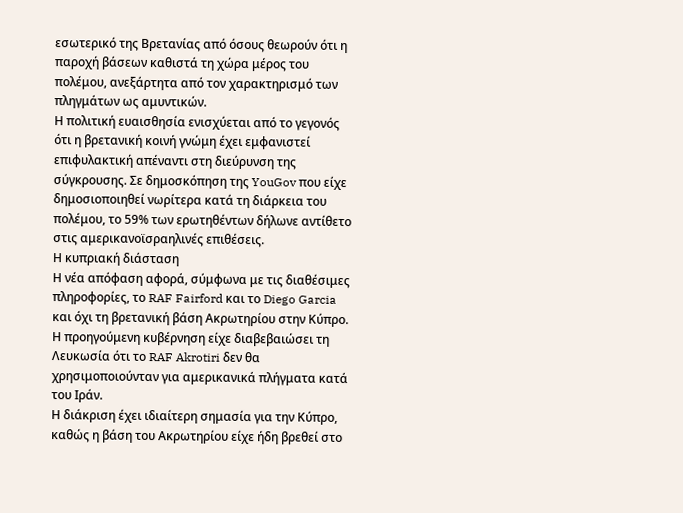εσωτερικό της Βρετανίας από όσους θεωρούν ότι η παροχή βάσεων καθιστά τη χώρα μέρος του πολέμου, ανεξάρτητα από τον χαρακτηρισμό των πληγμάτων ως αμυντικών.
Η πολιτική ευαισθησία ενισχύεται από το γεγονός ότι η βρετανική κοινή γνώμη έχει εμφανιστεί επιφυλακτική απέναντι στη διεύρυνση της σύγκρουσης. Σε δημοσκόπηση της YouGov που είχε δημοσιοποιηθεί νωρίτερα κατά τη διάρκεια του πολέμου, το 59% των ερωτηθέντων δήλωνε αντίθετο στις αμερικανοϊσραηλινές επιθέσεις.
Η κυπριακή διάσταση
Η νέα απόφαση αφορά, σύμφωνα με τις διαθέσιμες πληροφορίες, το RAF Fairford και το Diego Garcia και όχι τη βρετανική βάση Ακρωτηρίου στην Κύπρο. Η προηγούμενη κυβέρνηση είχε διαβεβαιώσει τη Λευκωσία ότι το RAF Akrotiri δεν θα χρησιμοποιούνταν για αμερικανικά πλήγματα κατά του Ιράν.
Η διάκριση έχει ιδιαίτερη σημασία για την Κύπρο, καθώς η βάση του Ακρωτηρίου είχε ήδη βρεθεί στο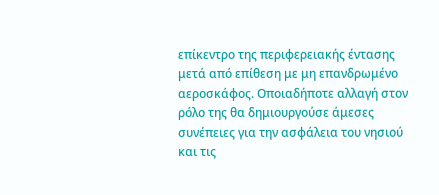επίκεντρο της περιφερειακής έντασης μετά από επίθεση με μη επανδρωμένο αεροσκάφος. Οποιαδήποτε αλλαγή στον ρόλο της θα δημιουργούσε άμεσες συνέπειες για την ασφάλεια του νησιού και τις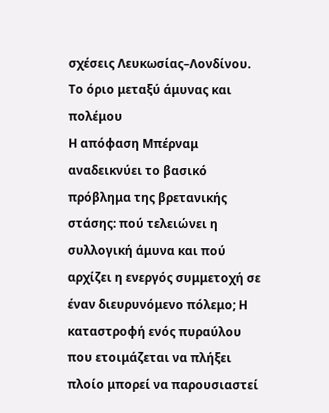σχέσεις Λευκωσίας–Λονδίνου.
Το όριο μεταξύ άμυνας και πολέμου
Η απόφαση Μπέρναμ αναδεικνύει το βασικό πρόβλημα της βρετανικής στάσης: πού τελειώνει η συλλογική άμυνα και πού αρχίζει η ενεργός συμμετοχή σε έναν διευρυνόμενο πόλεμο; Η καταστροφή ενός πυραύλου που ετοιμάζεται να πλήξει πλοίο μπορεί να παρουσιαστεί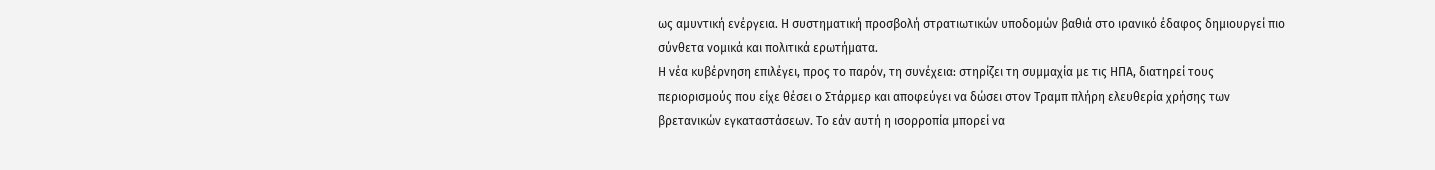ως αμυντική ενέργεια. Η συστηματική προσβολή στρατιωτικών υποδομών βαθιά στο ιρανικό έδαφος δημιουργεί πιο σύνθετα νομικά και πολιτικά ερωτήματα.
Η νέα κυβέρνηση επιλέγει, προς το παρόν, τη συνέχεια: στηρίζει τη συμμαχία με τις ΗΠΑ, διατηρεί τους περιορισμούς που είχε θέσει ο Στάρμερ και αποφεύγει να δώσει στον Τραμπ πλήρη ελευθερία χρήσης των βρετανικών εγκαταστάσεων. Το εάν αυτή η ισορροπία μπορεί να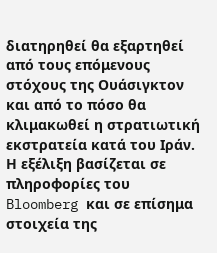διατηρηθεί θα εξαρτηθεί από τους επόμενους στόχους της Ουάσιγκτον και από το πόσο θα κλιμακωθεί η στρατιωτική εκστρατεία κατά του Ιράν.
Η εξέλιξη βασίζεται σε πληροφορίες του Bloomberg και σε επίσημα στοιχεία της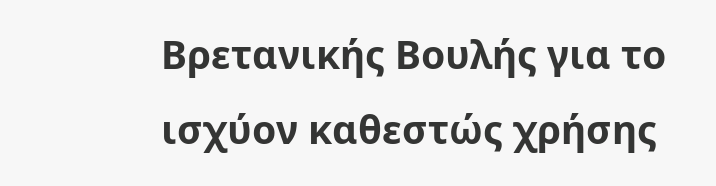Βρετανικής Βουλής για το ισχύον καθεστώς χρήσης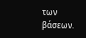των βάσεων.